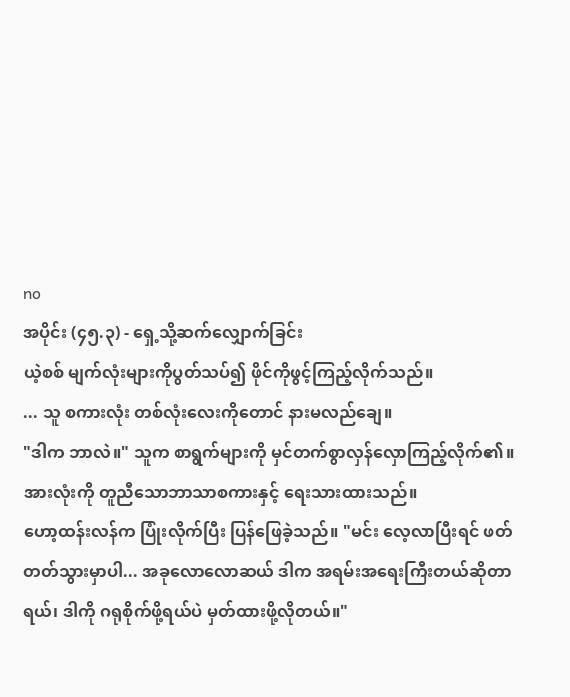no
အပိုင်း (၄၅.၃) - ရှေ့သို့ဆက်လျှောက်ခြင်း
ယဲ့စစ် မျက်လုံးများကိုပွတ်သပ်၍ ဖိုင်ကိုဖွင့်ကြည့်လိုက်သည်။
... သူ စကားလုံး တစ်လုံးလေးကိုတောင် နားမလည်ချေ။
"ဒါက ဘာလဲ။" သူက စာရွက်များကို မှင်တက်စွာလှန်လှောကြည့်လိုက်၏။ အားလုံးကို တူညီသောဘာသာစကားနှင့် ရေးသားထားသည်။
ဟော့ထန်းလန်က ပြုံးလိုက်ပြီး ပြန်ဖြေခဲ့သည်။ "မင်း လေ့လာပြီးရင် ဖတ်တတ်သွားမှာပါ... အခုလောလောဆယ် ဒါက အရမ်းအရေးကြီးတယ်ဆိုတာရယ်၊ ဒါကို ဂရုစိုက်ဖို့ရယ်ပဲ မှတ်ထားဖို့လိုတယ်။"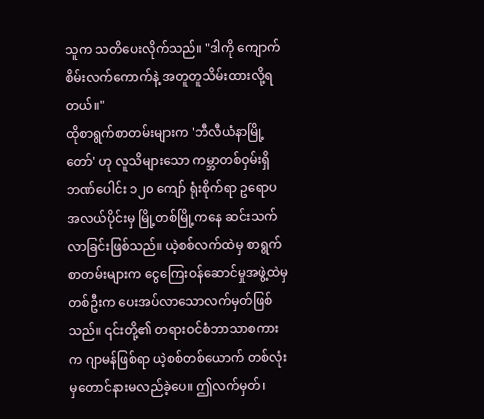သူက သတိပေးလိုက်သည်။ "ဒါကို ကျောက်စိမ်းလက်ကောက်နဲ့ အတူတူသိမ်းထားလို့ရတယ်။"
ထိုစာရွက်စာတမ်းများက 'ဘီလီယံနာမြို့တော်' ဟု လူသိများသော ကမ္ဘာတစ်ဝှမ်းရှိ ဘဏ်ပေါင်း ၁၂၀ ကျော် ရုံးစိုက်ရာ ဥရောပအလယ်ပိုင်းမှ မြို့တစ်မြို့ကနေ ဆင်းသက်လာခြင်းဖြစ်သည်။ ယဲ့စစ်လက်ထဲမှ စာရွက်စာတမ်းများက ငွေကြေးဝန်ဆောင်မှုအဖွဲ့ထဲမှတစ်ဦးက ပေးအပ်လာသောလက်မှတ်ဖြစ်သည်။ ၎င်းတို့၏ တရားဝင်စံဘာသာစကားက ဂျာမန်ဖြစ်ရာ ယဲ့စစ်တစ်ယောက် တစ်လုံးမှတောင်နားမလည်ခဲ့ပေ။ ဤလက်မှတ်၊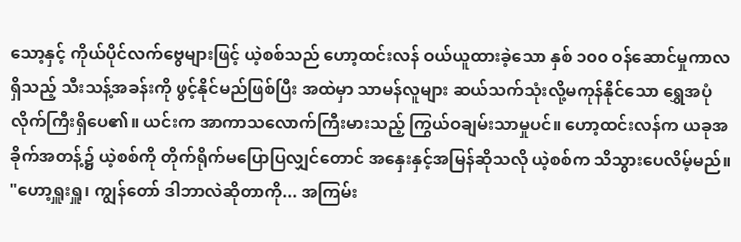သော့နှင့် ကိုယ်ပိုင်လက်ဗွေများဖြင့် ယဲ့စစ်သည် ဟော့ထင်းလန် ဝယ်ယူထားခဲ့သော နှစ် ၁၀၀ ဝန်ဆောင်မှုကာလရှိသည့် သီးသန့်အခန်းကို ဖွင့်နိုင်မည်ဖြစ်ပြီး အထဲမှာ သာမန်လူများ ဆယ်သက်သုံးလို့မကုန်နိုင်သော ရွှေအပုံလိုက်ကြီးရှိပေ၏။ ယင်းက အာကာသလောက်ကြီးမားသည့် ကြွယ်ဝချမ်းသာမှုပင်။ ဟော့ထင်းလန်က ယခုအခိုက်အတန့်၌ ယဲ့စစ်ကို တိုက်ရိုက်မပြောပြလျှင်တောင် အနှေးနှင့်အမြန်ဆိုသလို ယဲ့စစ်က သိသွားပေလိမ့်မည်။
"ဟော့ရှူးရှူ၊ ကျွန်တော် ဒါဘာလဲဆိုတာကို... အကြမ်း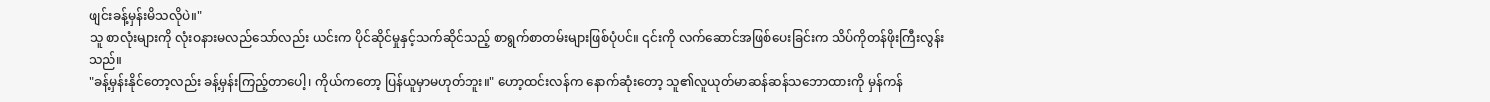ဖျင်းခန့်မှန်းမိသလိုပဲ။"
သူ စာလုံးများကို လုံးဝနားမလည်သော်လည်း ယင်းက ပိုင်ဆိုင်မှုနှင့်သက်ဆိုင်သည့် စာရွက်စာတမ်းများဖြစ်ပုံပင်။ ၎င်းကို လက်ဆောင်အဖြစ်ပေးခြင်းက သိပ်ကိုတန်ဖိုးကြီးလွန်းသည်။
"ခန့်မှန်းနိုင်တော့လည်း ခန့်မှန်းကြည့်တာပေါ့၊ ကိုယ်ကတော့ ပြန်ယူမှာမဟုတ်ဘူး။" ဟော့ထင်းလန်က နောက်ဆုံးတော့ သူ၏လူယုတ်မာဆန်ဆန်သဘောထားကို မှန်ကန်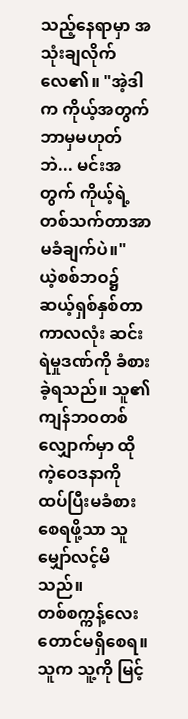သည့်နေရာမှာ အသုံးချလိုက်လေ၏။ "အဲ့ဒါက ကိုယ့်အတွက်ဘာမှမဟုတ်ဘဲ... မင်းအတွက် ကိုယ့်ရဲ့တစ်သက်တာအာမခံချက်ပဲ။"
ယဲ့စစ်ဘဝ၌ ဆယ့်ရှစ်နှစ်တာကာလလုံး ဆင်းရဲမှုဒဏ်ကို ခံစားခဲ့ရသည်။ သူ၏ကျန်ဘဝတစ်လျှောက်မှာ ထိုကဲ့ဝေဒနာကို ထပ်ပြီးမခံစားစေရဖို့သာ သူ မျှော်လင့်မိသည်။
တစ်စက္ကန့်လေးတောင်မရှိစေရ။
သူက သူ့ကို မြင့်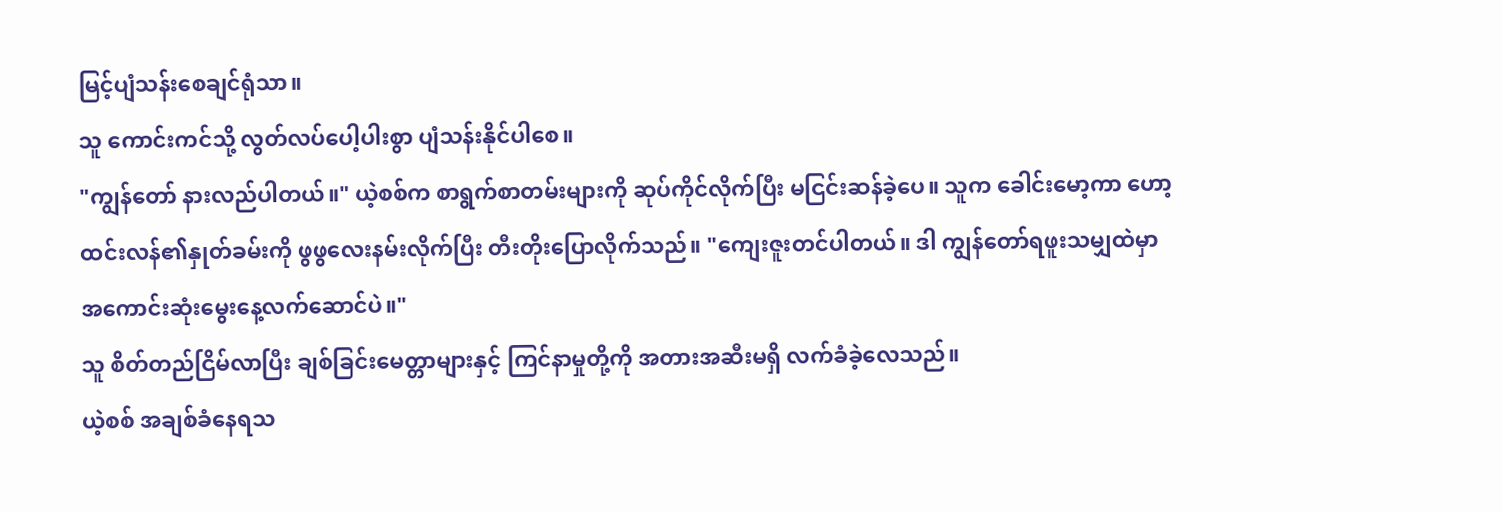မြင့်ပျံသန်းစေချင်ရုံသာ။
သူ ကောင်းကင်သို့ လွတ်လပ်ပေါ့ပါးစွာ ပျံသန်းနိုင်ပါစေ။
"ကျွန်တော် နားလည်ပါတယ်။" ယဲ့စစ်က စာရွက်စာတမ်းများကို ဆုပ်ကိုင်လိုက်ပြီး မငြင်းဆန်ခဲ့ပေ။ သူက ခေါင်းမော့ကာ ဟော့ထင်းလန်၏နှုတ်ခမ်းကို ဖွဖွလေးနမ်းလိုက်ပြီး တီးတိုးပြောလိုက်သည်။ "ကျေးဇူးတင်ပါတယ်။ ဒါ ကျွန်တော်ရဖူးသမျှထဲမှာ အကောင်းဆုံးမွေးနေ့လက်ဆောင်ပဲ။"
သူ စိတ်တည်ငြိမ်လာပြီး ချစ်ခြင်းမေတ္တာများနှင့် ကြင်နာမှုတို့ကို အတားအဆီးမရှိ လက်ခံခဲ့လေသည်။
ယဲ့စစ် အချစ်ခံနေရသ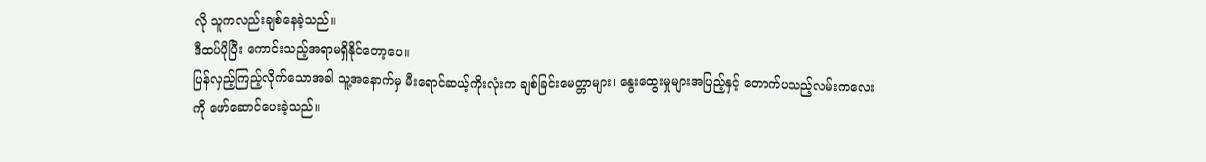လို သူကလည်းချစ်နေခဲ့သည်။
ဒီထပ်ပိုပြီး ကောင်းသည့်အရာမရှိနိုင်တော့ပေ။
ပြန်လှည့်ကြည့်လိုက်သောအခါ သူ့အနောက်မှ မီးရောင်ဆယ့်ကိုးလုံးက ချစ်ခြင်းမေတ္တာများ၊ နွေးထွေးမှုများအပြည့်နှင့် တောက်ပသည့်လမ်းကလေးကို ဖော်ဆောင်ပေးခဲ့သည်။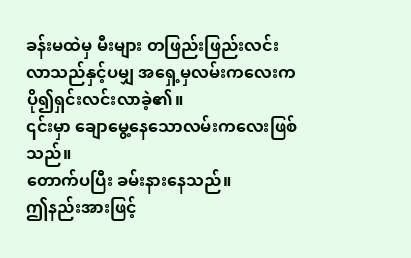ခန်းမထဲမှ မီးများ တဖြည်းဖြည်းလင်းလာသည်နှင့်ပမျှ အရှေ့မှလမ်းကလေးက ပို၍ရှင်းလင်းလာခဲ့၏။
၎င်းမှာ ချောမွေ့နေသောလမ်းကလေးဖြစ်သည်။
တောက်ပပြီး ခမ်းနားနေသည်။
ဤနည်းအားဖြင့်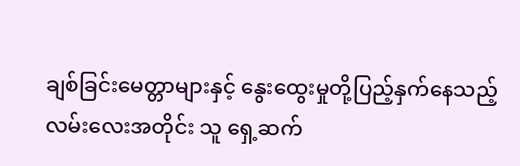ချစ်ခြင်းမေတ္တာများနှင့် နွေးထွေးမှုတို့ပြည့်နှက်နေသည့် လမ်းလေးအတိုင်း သူ ရှေ့ဆက်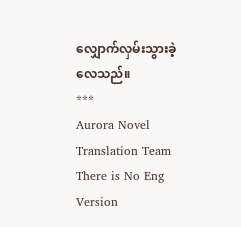လျှောက်လှမ်းသွားခဲ့လေသည်။
***
Aurora Novel Translation Team
There is No Eng Version